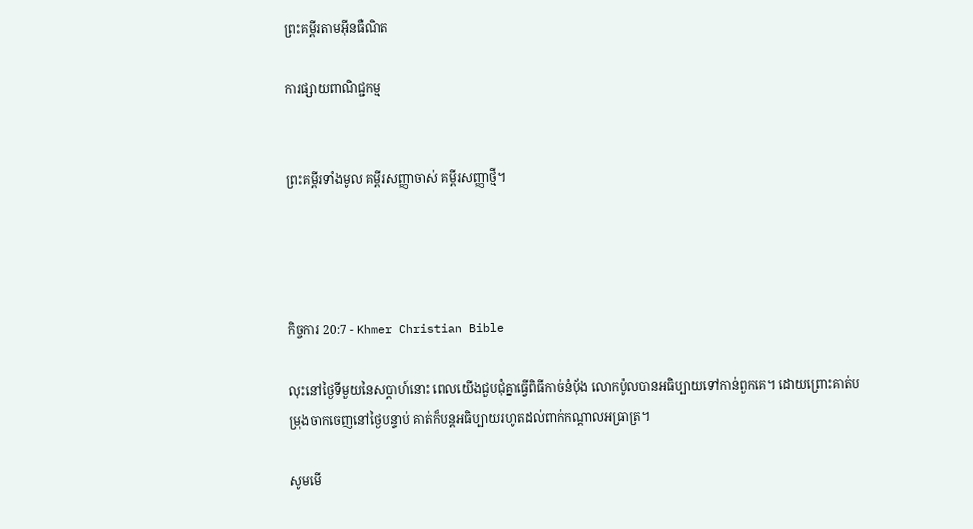ព្រះគម្ពីរតាមអ៊ីនធឺណិត

ការផ្សាយពាណិជ្ជកម្ម


ព្រះគម្ពីរទាំងមូល គម្ពីរសញ្ញាចាស់ គម្ពីរសញ្ញាថ្មី។




កិច្ចការ 20:7 - Khmer Christian Bible

លុះនៅថ្ងៃទីមួយនៃសប្ដាហ៍នោះ ពេលយើងជួបជុំគ្នាធ្វើពិធីកាច់នំប៉័ង លោកប៉ូលបានអធិប្បាយទៅកាន់ពួកគេ។ ដោយព្រោះគាត់បម្រុងចាកចេញនៅថ្ងៃបន្ទាប់ គាត់ក៏បន្ដអធិប្បាយរហូតដល់ពាក់កណ្ដាលអធ្រាត្រ។

សូមមើ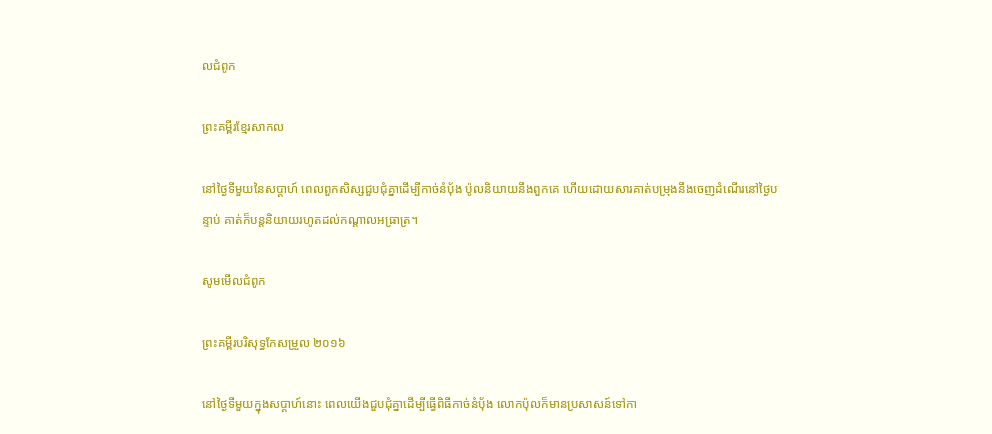លជំពូក

ព្រះគម្ពីរខ្មែរសាកល

នៅថ្ងៃទីមួយនៃសប្ដាហ៍ ពេលពួកសិស្សជួបជុំគ្នាដើម្បីកាច់នំប៉័ង ប៉ូលនិយាយនឹងពួកគេ ហើយដោយសារគាត់បម្រុងនឹងចេញដំណើរនៅថ្ងៃបន្ទាប់ គាត់ក៏បន្តនិយាយរហូតដល់កណ្ដាលអធ្រាត្រ។

សូមមើលជំពូក

ព្រះគម្ពីរបរិសុទ្ធកែសម្រួល ២០១៦

នៅថ្ងៃទីមួយក្នុងសប្ដាហ៍នោះ ពេលយើងជួបជុំគ្នាដើម្បីធ្វើពិធីកាច់នំបុ័ង លោកប៉ុលក៏មានប្រសាសន៍ទៅកា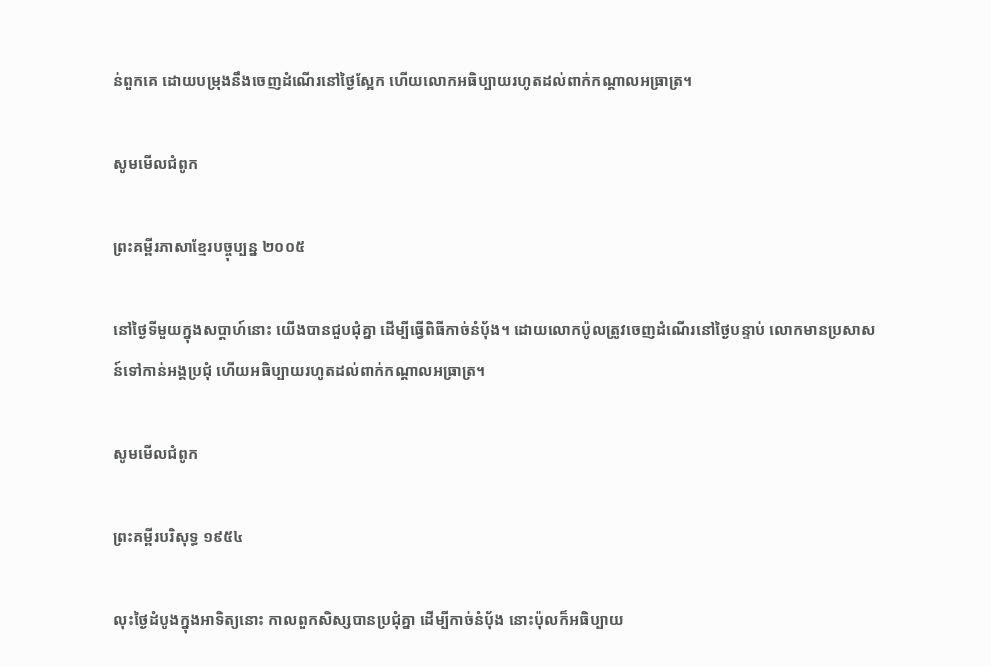ន់ពួកគេ ដោយបម្រុងនឹងចេញដំណើរនៅថ្ងៃស្អែក ហើយលោកអធិប្បាយរហូតដល់ពាក់កណ្តាលអធ្រាត្រ។

សូមមើលជំពូក

ព្រះគម្ពីរភាសាខ្មែរបច្ចុប្បន្ន ២០០៥

នៅថ្ងៃទីមួយក្នុងសប្ដាហ៍នោះ យើងបានជួប‌ជុំគ្នា ដើម្បីធ្វើពិធីកាច់នំប៉័ង។ ដោយលោកប៉ូលត្រូវចេញដំណើរនៅថ្ងៃបន្ទាប់ លោកមានប្រសាសន៍ទៅកាន់អង្គប្រជុំ ហើយអធិប្បាយរហូតដល់ពាក់កណ្ដាលអធ្រាត្រ។

សូមមើលជំពូក

ព្រះគម្ពីរបរិសុទ្ធ ១៩៥៤

លុះថ្ងៃដំបូងក្នុងអាទិត្យនោះ កាលពួកសិស្សបានប្រជុំគ្នា ដើម្បីកាច់នំបុ័ង នោះប៉ុលក៏អធិប្បាយ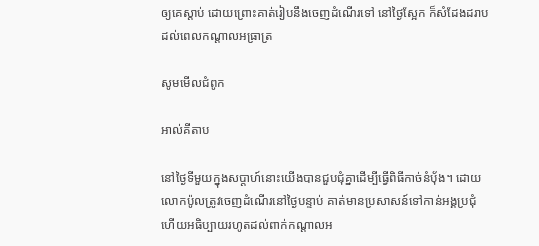ឲ្យគេស្តាប់ ដោយព្រោះគាត់រៀបនឹងចេញដំណើរទៅ នៅថ្ងៃស្អែក ក៏សំដែងដរាបដល់ពេលកណ្តាលអធ្រាត្រ

សូមមើលជំពូក

អាល់គីតាប

នៅថ្ងៃទីមួយក្នុងសប្ដាហ៍នោះយើងបានជួប‌ជុំគ្នាដើម្បីធ្វើពិធីកាច់នំបុ័ង។ ដោយលោកប៉ូលត្រូវចេញដំណើរនៅថ្ងៃបន្ទាប់ គាត់មានប្រសាសន៍ទៅកាន់អង្គប្រជុំ ហើយអធិប្បាយរហូតដល់ពាក់កណ្ដាលអ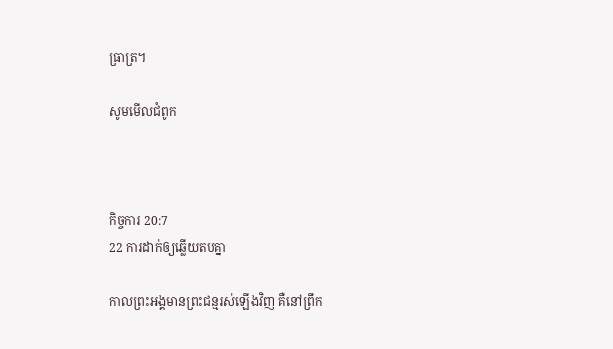ធ្រាត្រ។

សូមមើលជំពូក



កិច្ចការ 20:7
22 ការដាក់ឲ្យឆ្លើយតបគ្នា

កាលព្រះអង្គមានព្រះជន្មរស់ឡើងវិញ គឺនៅព្រឹក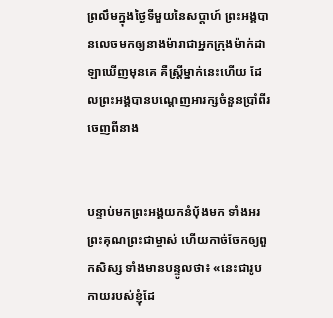ព្រលឹមក្នុងថ្ងៃទីមួយនៃសប្ដាហ៍ ព្រះអង្គបានលេចមកឲ្យនាងម៉ារាជាអ្នកក្រុងម៉ាក់ដាឡាឃើញមុនគេ គឺស្ដ្រីម្នាក់នេះហើយ ដែលព្រះអង្គបានបណ្ដេញអារក្សចំនួនប្រាំពីរចេញពីនាង


បន្ទាប់មកព្រះអង្គយកនំប៉័ងមក ទាំងអរព្រះគុណព្រះជាម្ចាស់ ហើយកាច់ចែកឲ្យពួកសិស្ស ទាំងមានបន្ទូលថា៖ «នេះជារូបកាយរបស់ខ្ញុំដែ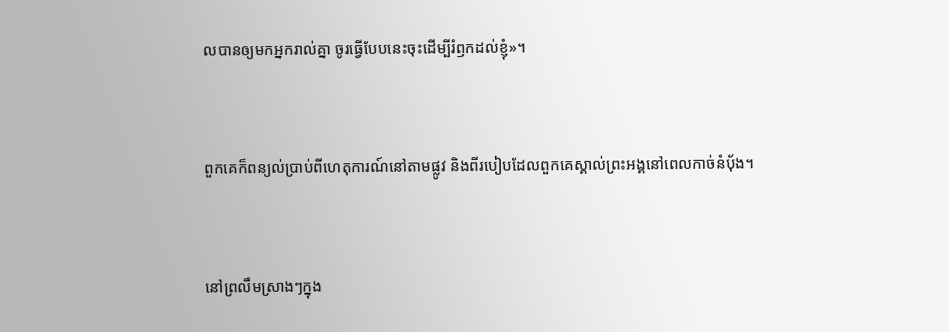លបានឲ្យមកអ្នករាល់គ្នា ចូរធ្វើបែបនេះចុះដើម្បីរំឭកដល់ខ្ញុំ»។


ពួកគេក៏ពន្យល់ប្រាប់ពីហេតុការណ៍នៅតាមផ្លូវ និងពីរបៀបដែលពួកគេស្គាល់ព្រះអង្គនៅពេលកាច់នំប៉័ង។


នៅព្រលឹមស្រាងៗក្នុង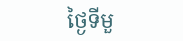ថ្ងៃទីមួ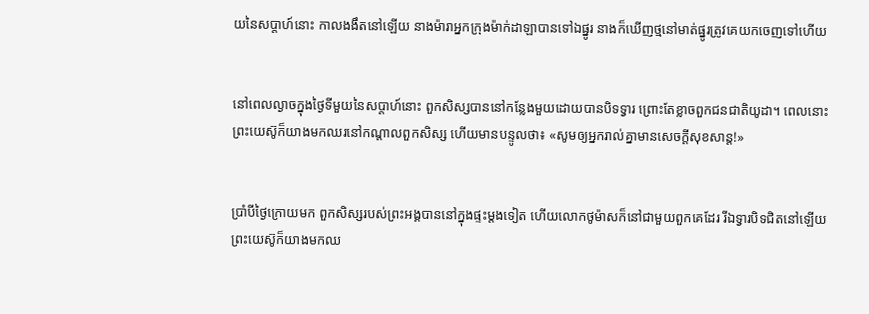យនៃសប្តាហ៍នោះ កាលងងឹតនៅឡើយ នាងម៉ារាអ្នកក្រុងម៉ាក់ដាឡាបានទៅឯផ្នូរ នាងក៏ឃើញថ្មនៅមាត់ផ្នូរត្រូវគេយកចេញទៅហើយ


នៅពេលល្ងាចក្នុងថ្ងៃទីមួយនៃសប្តាហ៍នោះ ពួកសិស្សបាននៅកន្លែងមួយដោយបានបិទទ្វារ ព្រោះតែខ្លាចពួកជនជាតិយូដា។ ពេលនោះព្រះយេស៊ូក៏យាងមកឈរនៅកណ្តាលពួកសិស្ស ហើយមានបន្ទូលថា៖ «សូមឲ្យអ្នករាល់គ្នាមានសេចក្ដីសុខសាន្ដ!»


ប្រាំបីថ្ងៃក្រោយមក ពួកសិស្សរបស់ព្រះអង្គបាននៅក្នុងផ្ទះម្តងទៀត ហើយលោកថូម៉ាសក៏នៅជាមួយពួកគេដែរ រីឯទ្វារបិទជិតនៅឡើយ ព្រះយេស៊ូក៏យាងមកឈ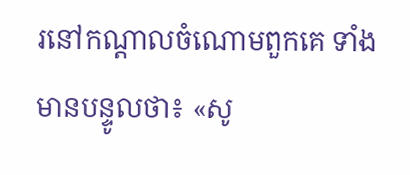រនៅកណ្តាលចំណោមពួកគេ ទាំងមានបន្ទូលថា៖ «សូ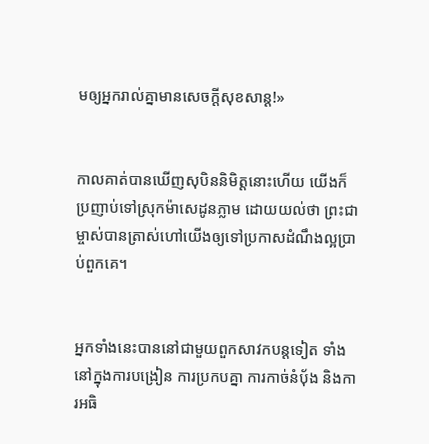មឲ្យអ្នករាល់គ្នាមានសេចក្ដីសុខសាន្ដ!»


កាលគាត់បានឃើញសុបិននិមិត្ដនោះហើយ យើងក៏ប្រញាប់ទៅស្រុកម៉ាសេដូនភ្លាម ដោយយល់ថា ព្រះជាម្ចាស់បានត្រាស់ហៅយើងឲ្យទៅប្រកាសដំណឹងល្អប្រាប់ពួកគេ។


អ្នកទាំងនេះបាននៅជាមួយពួកសាវកបន្ដទៀត ទាំងនៅក្នុងការបង្រៀន ការប្រកបគ្នា ការកាច់នំប៉័ង និងការអធិ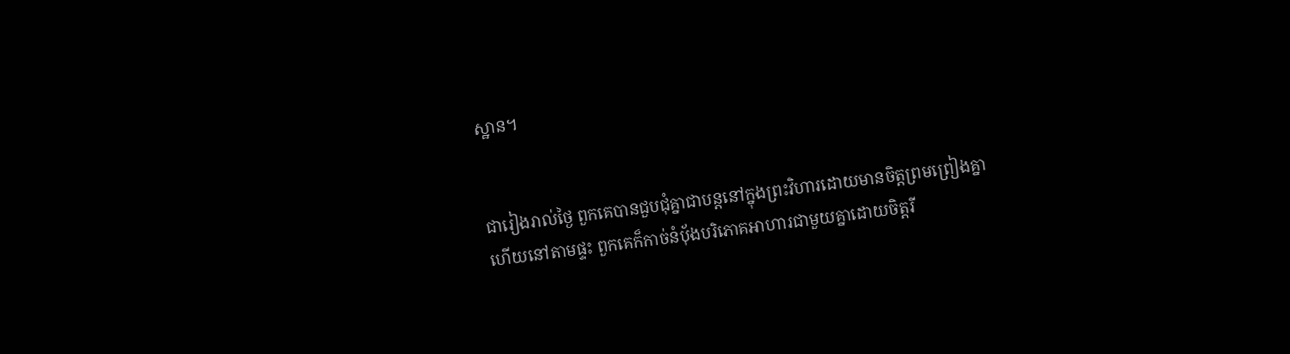ស្ឋាន។


ជារៀងរាល់ថ្ងៃ ពួកគេបានជួបជុំគ្នាជាបន្តនៅក្នុងព្រះវិហារដោយមានចិត្ដព្រមព្រៀងគ្នា ហើយនៅតាមផ្ទះ ពួកគេក៏កាច់នំប៉័ងបរិភោគអាហារជាមួយគ្នាដោយចិត្ដរី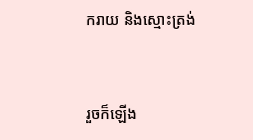ករាយ និងស្មោះត្រង់


រួចក៏ឡើង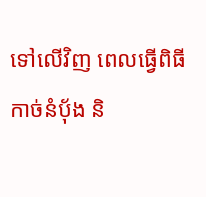ទៅលើវិញ ពេលធ្វើពិធីកាច់នំប៉័ង និ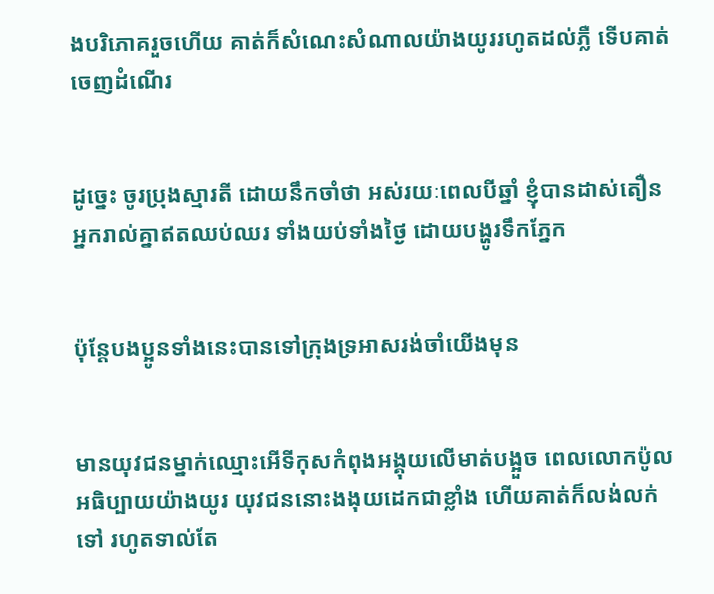ងបរិភោគរួចហើយ គាត់ក៏សំណេះសំណាលយ៉ាងយូររហូតដល់ភ្លឺ ទើបគាត់ចេញដំណើរ


ដូច្នេះ ចូរប្រុងស្មារតី ដោយនឹកចាំថា អស់រយៈពេលបីឆ្នាំ ខ្ញុំបានដាស់តឿនអ្នករាល់គ្នាឥតឈប់ឈរ ទាំងយប់ទាំងថ្ងៃ ដោយបង្ហូរទឹកភ្នែក


ប៉ុន្ដែបងប្អូនទាំងនេះបានទៅក្រុងទ្រអាសរង់ចាំយើងមុន


មានយុវជនម្នាក់ឈ្មោះអើទីកុសកំពុងអង្គុយលើមាត់បង្អួច ពេលលោកប៉ូលអធិប្បាយយ៉ាងយូរ យុវជននោះងងុយដេកជាខ្លាំង ហើយគាត់ក៏លង់លក់ទៅ រហូតទាល់តែ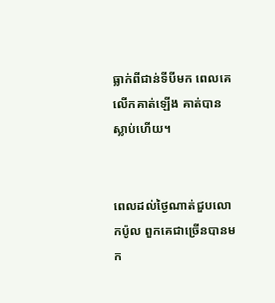ធ្លាក់ពីជាន់ទីបីមក ពេលគេលើកគាត់ឡើង គាត់បានស្លាប់ហើយ។


ពេលដល់ថ្ងៃណាត់ជួបលោកប៉ូល ពួកគេជាច្រើនបានមក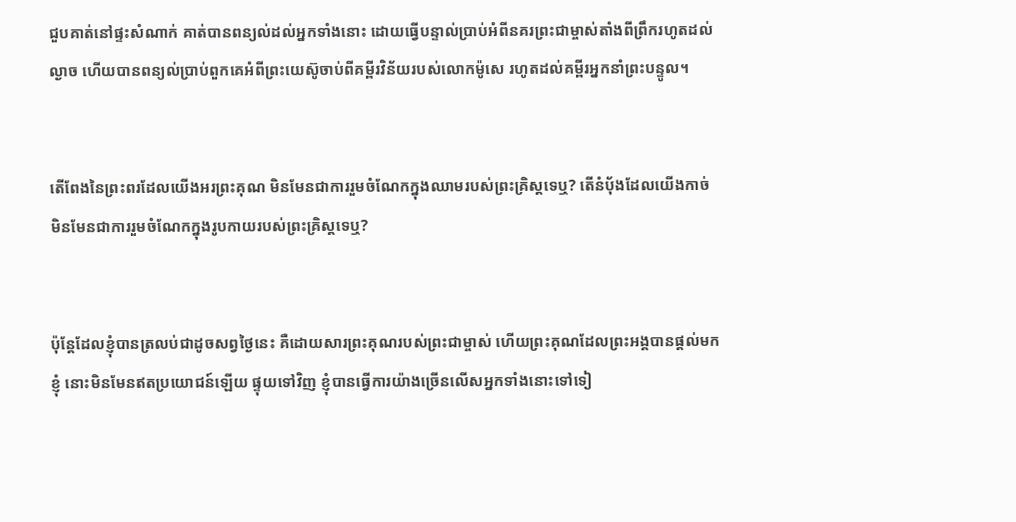ជួបគាត់នៅផ្ទះសំណាក់ គាត់បានពន្យល់ដល់អ្នកទាំងនោះ ដោយធ្វើបន្ទាល់ប្រាប់អំពីនគរព្រះជាម្ចាស់តាំងពីព្រឹករហូតដល់ល្ងាច ហើយបានពន្យល់ប្រាប់ពួកគេអំពីព្រះយេស៊ូចាប់ពីគម្ពីរវិន័យរបស់លោកម៉ូសេ រហូតដល់គម្ពីរអ្នកនាំព្រះបន្ទូល។


តើពែងនៃព្រះពរដែលយើងអរព្រះគុណ មិនមែនជាការរួមចំណែកក្នុងឈាមរបស់ព្រះគ្រិស្ដទេ‍ឬ‍? តើនំប៉័ងដែលយើងកាច់ មិនមែនជាការរួមចំណែកក្នុងរូបកាយរបស់ព្រះគ្រិស្ដទេ‍ឬ‍?


ប៉ុន្ដែដែលខ្ញុំបានត្រលប់ជាដូចសព្វថ្ងៃនេះ គឺដោយសារព្រះគុណរបស់ព្រះជាម្ចាស់ ហើយព្រះគុណដែលព្រះអង្គបានផ្ដល់មកខ្ញុំ នោះមិនមែនឥតប្រយោជន៍ឡើយ ផ្ទុយទៅវិញ ខ្ញុំបានធ្វើការយ៉ាងច្រើនលើសអ្នកទាំងនោះទៅទៀ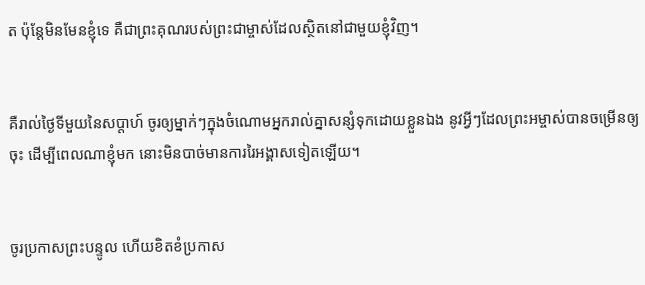ត ប៉ុន្ដែមិនមែនខ្ញុំទេ គឺជាព្រះគុណរបស់ព្រះជាម្ចាស់ដែលស្ថិតនៅជាមួយខ្ញុំវិញ‍។


គឺរាល់ថ្ងៃទីមួយនៃសប្ដាហ៍ ចូរឲ្យម្នាក់ៗក្នុងចំណោមអ្នករាល់គ្នាសន្សំទុកដោយខ្លួនឯង នូវអ្វីៗ‍ដែលព្រះអម្ចាស់បានចម្រើនឲ្យចុះ ដើម្បីពេលណាខ្ញុំមក នោះមិនបាច់មានការរៃអង្គាសទៀតឡើយ។


ចូរប្រកាសព្រះបន្ទូល ហើយខិតខំប្រកាស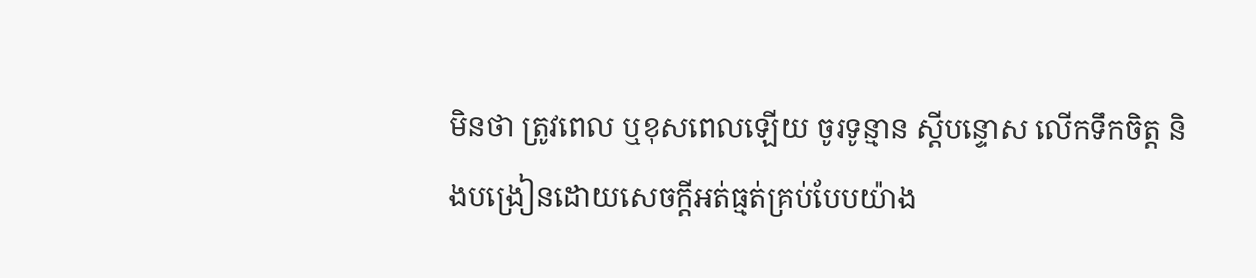មិនថា ត្រូវពេល ឬខុសពេលឡើយ ចូរទូន្មាន ស្តីបន្ទោស លើកទឹកចិត្ត និងបង្រៀនដោយសេចក្តីអត់ធ្មត់គ្រប់បែបយ៉ាង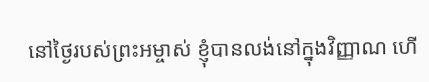នៅថ្ងៃរបស់ព្រះអម្ចាស់ ខ្ញុំបានលង់នៅក្នុងវិញ្ញាណ ហើ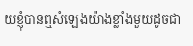យខ្ញុំបានឮសំឡេងយ៉ាងខ្លាំងមួយដូចជា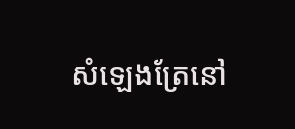សំឡេងត្រែនៅ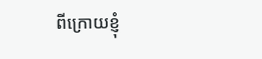ពីក្រោយខ្ញុំ